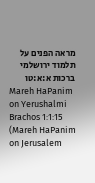מראה הפנים על תלמוד ירושלמי ברכות א:א:טו
Mareh HaPanim on Yerushalmi Brachos 1:1:15 (Mareh HaPanim on Jerusalem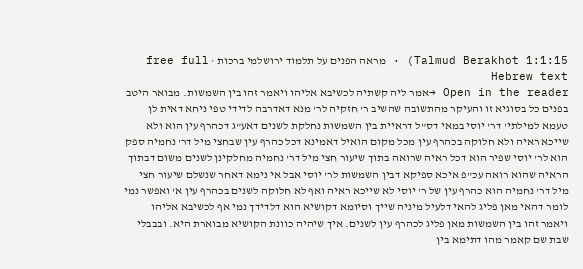Talmud Berakhot 1:1:15) · מראה הפנים על תלמוד ירושלמי ברכות · free full Hebrew text
Open in the reader →אמר ליה קשתיה לכשיבא אליהו ויאמר זהו בין השמשות. מבואר היטב בפנים כל בסוגיא זו והעיקר מהתשובה שהשיב ר' חזקיה לר' מנא דאדרבה לדידי טפי ניחא דאית לן טעמא למילתי' דר' יוסי במאי דס"ל דראיית בין השמשות נחלקת לשנים דאע"ג דכהרף עין הוא ולא שייכא ראיה ולא חלוקה בכהרף עין מכל מקום הואיל דאמינא דכל כהרף עין שבחצי מיל דר' נחמיה ספק הוא לר' יוסי שפיר הוא דכל ראיה שרואה בתוך שיעור חצי מיל דר' נחמיה מחלקינן לשנים משום דבתוך הראיה שהוא רואה עכ"פ איכא ספיקא דבין השמשות לר' יוסי אבל אי נימא דאחר שנשלם שיעור חצי מיל דר' נחמיה הוא כהרף עין של ר' יוסי לא שייכא ראיה ואף לא חלוקה לשנים בכהרף עין א' ואפשר נמי לומר דהאי מאן פליג להאי דלעיל מיניה שייך וסיומא דקושיא הוא דלדידך נמי אף לכשיבא אליהו ויאמר זהו בין השמשות מאן פליג לכהרף עין לשנים. איך שיהיה כוונת הקושיא מבוארת היא. ובבבלי שבת שם קאמר מהו דתימא בין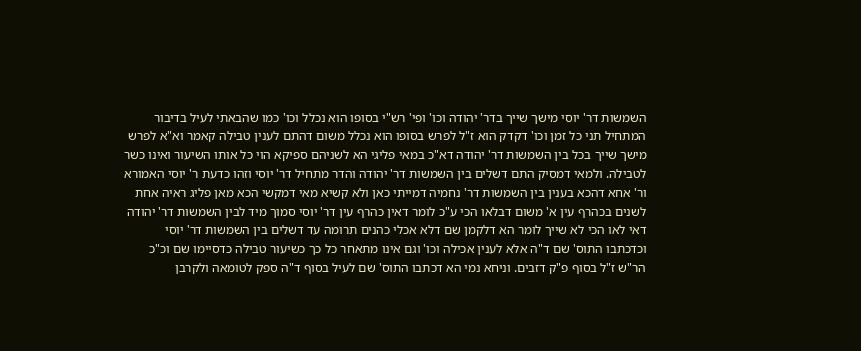השמשות דר' יוסי מישך שייך בדר' יהודה וכו' ופי' רש"י בסופו הוא נכלל וכו' כמו שהבאתי לעיל בדיבור המתחיל תני כל זמן וכו' דקדק הוא ז"ל לפרש בסופו הוא נכלל משום דהתם לענין טבילה קאמר וא"א לפרש מישך שייך בכל בין השמשות דר' יהודה דא"כ במאי פליגי הא לשניהם ספיקא הוי כל אותו השיעור ואינו כשר לטבילה. ולמאי דמסיק התם דשלים בין השמשות דר' יהודה והדר מתחיל דר' יוסי וזהו כדעת ר' יוסי האמורא ור' אחא דהכא בענין בין השמשות דר' נחמיה דמייתי כאן ולא קשיא מאי דמקשי הכא מאן פליג ראיה אחת לשנים בכהרף עין א' משום דבלאו הכי ע"כ לומר דאין כהרף עין דר' יוסי סמוך מיד לבין השמשות דר' יהודה דאי לאו הכי לא שייך לומר הא דלקמן שם דלא אכלי כהנים תרומה עד דשלים בין השמשות דר' יוסי וכדכתבו התוס' שם ד"ה אלא לענין אכילה וכו' וגם אינו מתאחר כל כך כשיעור טבילה כדסיימו שם וכ"כ הר"ש ז"ל בסוף פ"ק דזבים. וניחא נמי הא דכתבו התוס' שם לעיל בסוף ד"ה ספק לטומאה ולקרבן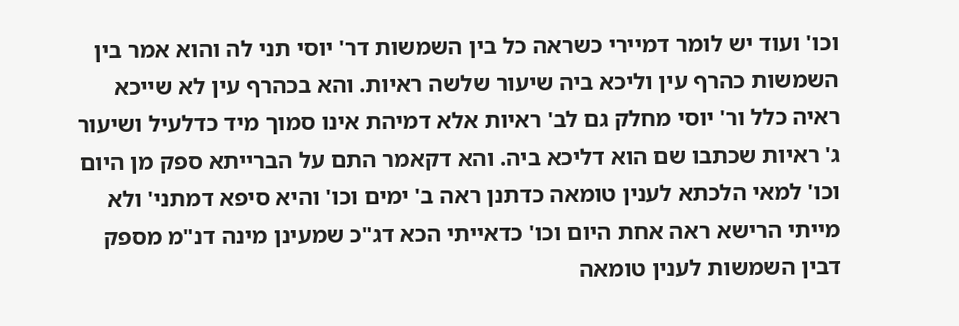וכו' ועוד יש לומר דמיירי כשראה כל בין השמשות דר' יוסי תני לה והוא אמר בין השמשות כהרף עין וליכא ביה שיעור שלשה ראיות. והא בכהרף עין לא שייכא ראיה כלל ור' יוסי מחלק גם לב' ראיות אלא דמיהת אינו סמוך מיד כדלעיל ושיעור ג' ראיות שכתבו שם הוא דליכא ביה. והא דקאמר התם על הברייתא ספק מן היום וכו' למאי הלכתא לענין טומאה כדתנן ראה ב' ימים וכו' והיא סיפא דמתני' ולא מייתי הרישא ראה אחת היום וכו' כדאייתי הכא דג"כ שמעינן מינה דנ"מ מספק דבין השמשות לענין טומאה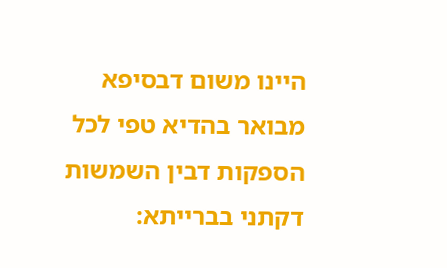היינו משום דבסיפא מבואר בהדיא טפי לכל הספקות דבין השמשות דקתני בברייתא: